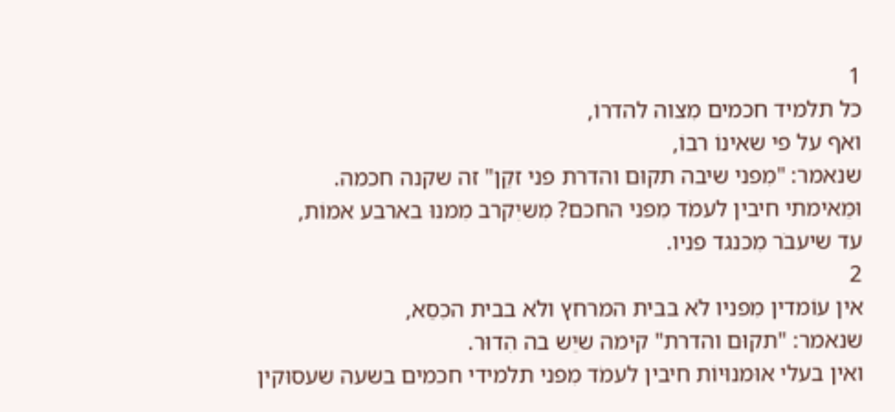1
כל תלמיד חכמים מִצוה להדרוֹ,
ואף על פי שאינוֹ רבוֹ,
שנאמר: "מִפני שיבה תקוּם והדרת פני זקֵן" זה שקנה חכמה.
וּמֵאימתי חיבין לעמֹד מִפני החכם? מִשיִקרב מִמנוּ בארבע אמוֹת,
עד שיעבֹר מִכנגד פניו.
2
אין עוֹמדין מִפניו לֹא בבית המרחץ ולֹא בבית הכִסֵא,
שנאמר: "תקוּם והדרת" קימה שיֵש בה הִדוּר.
ואין בעלי אוּמנוּיוֹת חיבין לעמֹד מִפני תלמידי חכמים בשעה שעסוּקין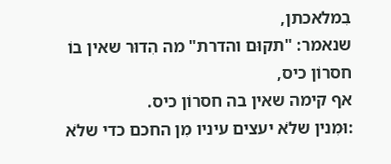בִמלאכתן,
שנאמר: "תקוּם והדרת" מה הִדוּר שאין בוֹ חסרוֹן כיס,
אף קימה שאין בה חסרוֹן כיס.
:וּמִנין שלֹא יעצים עיניו מִן החכם כדי שלֹא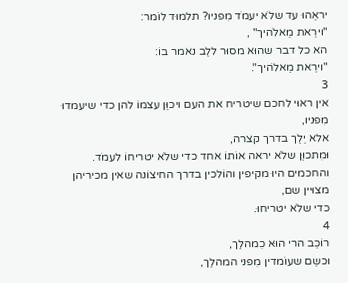יראֵהוּ עד שלֹא יעמֹד מִפניו? תלמוּד לוֹמר:
"וירֵאת מֵאלֹהיך" ,
הא כל דבר שהוּא מסוּר ללֵב נאמר בוֹ:
"וירֵאת מֵאלֹהיך".
3
אין ראוּי לחכם שיטריח את העם ויכוֵּן עצמוֹ להן כדי שיעמדוּ מִפניו,
אלא יֵלֵך בדרך קצרה,
וּמִתכוֵּן שלֹא יראה אוֹתוֹ אחד כדי שלֹא יטריחוֹ לעמֹד.
והחכמים היוּ מקיפין והוֹלכין בדרך החיצוֹנה שאין מכיריהן מצוּיין שם,
כדי שלֹא יטריחוּ.
4
רוֹכֵב הרי הוּא כִמהלֵך,
וּכשֵם שעוֹמדין מִפני המהלֵך,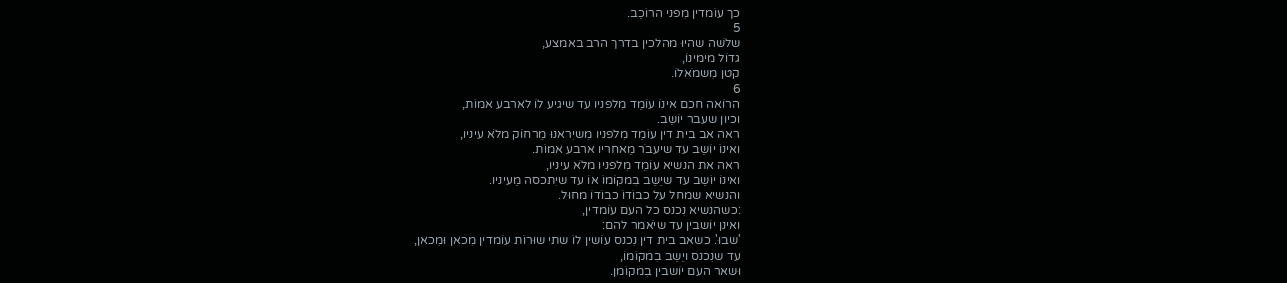כך עוֹמדין מִפני הרוֹכֵב.
5
שלֹשה שהיוּ מהלכין בדרך הרב באמצע,
גדוֹל מימינוֹ,
קטן מִשמֹאלוֹ.
6
הרוֹאה חכם אינוֹ עוֹמֵד מִלפניו עד שיגיע לוֹ לארבע אמוֹת,
וכיון שעבר יוֹשֵב.
ראה אב בית דין עוֹמֵד מִלפניו מִשיִראנוּ מֵרחוֹק מלֹא עיניו,
ואינוֹ יוֹשֵב עד שיעבֹר מֵאחריו ארבע אמוֹת.
ראה את הנשיא עוֹמֵד מִלפניו מלֹא עיניו,
ואינוֹ יוֹשֵב עד שיֵשֵב בִמקוֹמוֹ אוֹ עד שיִתכסה מֵעיניו.
והנשיא שמחל על כבוֹדוֹ כבוֹדוֹ מחוּל.
:כשהנשיא נִכנס כל העם עוֹמדין,
ואינן יוֹשבין עד שיֹאמר להם:
'שבוּ'. כשאב בית דין נִכנס עוֹשין לוֹ שתי שוּרוֹת עוֹמדין מִכאן וּמִכאן,
עד שנִכנס ויֵשֵב בִמקוֹמוֹ,
וּשאר העם יוֹשבין בִמקוֹמן.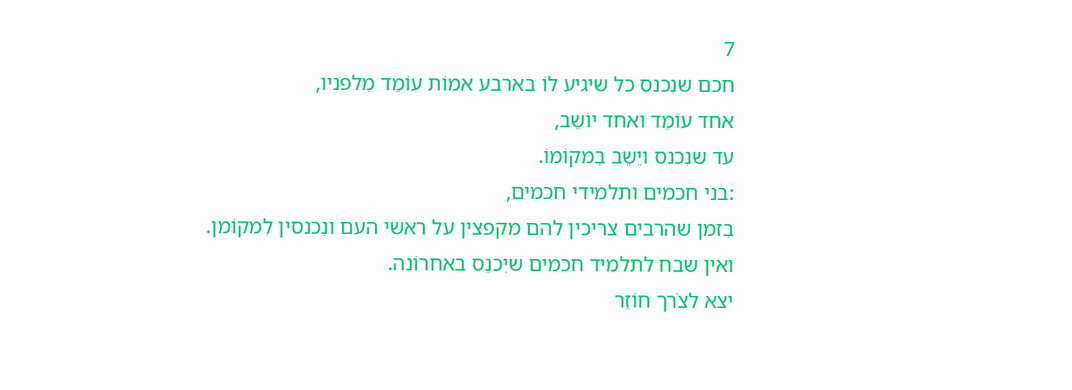7
חכם שנִכנס כל שיגיע לוֹ בארבע אמוֹת עוֹמֵד מִלפניו,
אחד עוֹמֵד ואחד יוֹשֵב,
עד שנִכנס ויֵשֵב בִמקוֹמוֹ.
:בני חכמים ותלמידי חכמים,
בִזמן שהרבים צריכין להם מקפצין על ראשי העם ונִכנסין לִמקוֹמן.
ואין שבח לתלמיד חכמים שיִכנֵס באחרוֹנה.
יצא לצֹרך חוֹזֵר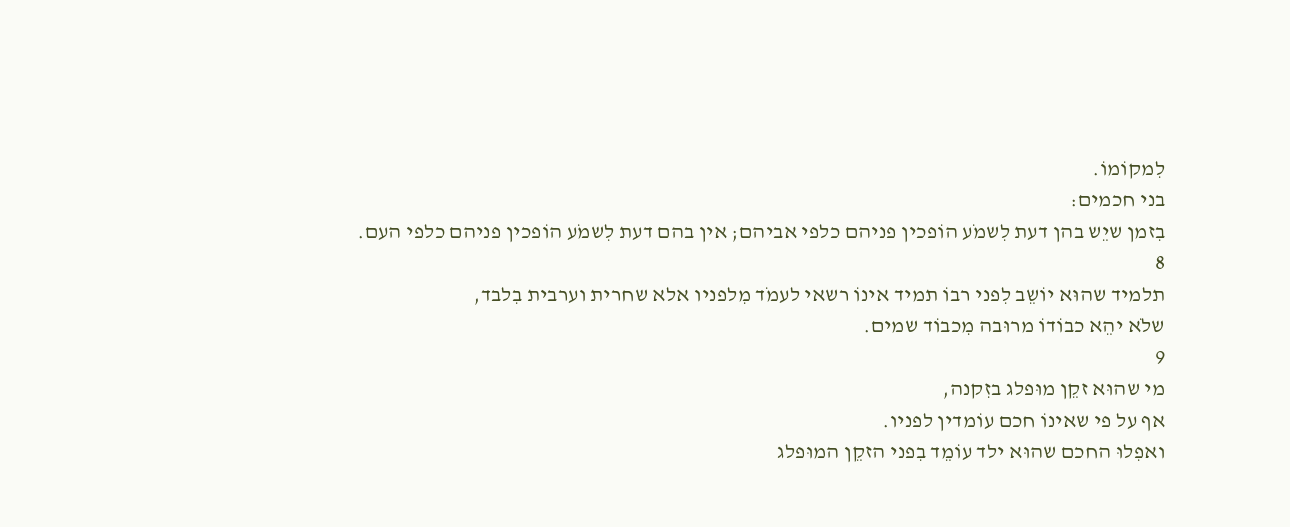לִמקוֹמוֹ.
בני חכמים:
בִזמן שיֵש בהן דעת לִשמֹע הוֹפכין פניהם כלפי אביהם; אין בהם דעת לִשמֹע הוֹפכין פניהם כלפי העם.
8
תלמיד שהוּא יוֹשֵב לִפני רבוֹ תמיד אינוֹ רשאי לעמֹד מִלפניו אלא שחרית וערבית בִלבד,
שלֹא יהֵא כבוֹדוֹ מרוּבה מִכבוֹד שמים.
9
מי שהוּא זקֵן מוּפלג בזִקנה,
אף על פי שאינוֹ חכם עוֹמדין לפניו.
ואפִלוּ החכם שהוּא ילד עוֹמֵד בִפני הזקֵן המוּפלג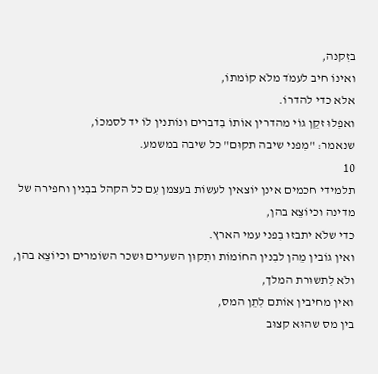בזִקנה,
ואינוֹ חיב לעמֹד מלֹא קוֹמתוֹ,
אלא כדי להדרוֹ.
ואפִלוּ זקֵן גוֹי מהדרין אוֹתוֹ בִדברים ונוֹתנין לוֹ יד לסמכוֹ,
שנאמר: "מִפני שיבה תקוּם" כל שיבה במשמע.
10
תלמידי חכמים אינן יוֹצאין לעשוֹת בעצמן עִם כל הקהל בבִנין וחפירה של מדינה וכיוֹצֵא בהן,
כדי שלֹא יתבזוּ בִפני עמי הארץ.
ואין גוֹבין מֵהן לבִנין החוֹמוֹת ותִקוּן השערים וּשכר השוֹמרים וכיוֹצֵא בהן,
ולֹא לִתשוּרת המלך,
ואין מחיבין אוֹתם לִתֵן המס,
בין מס שהוּא קצוּב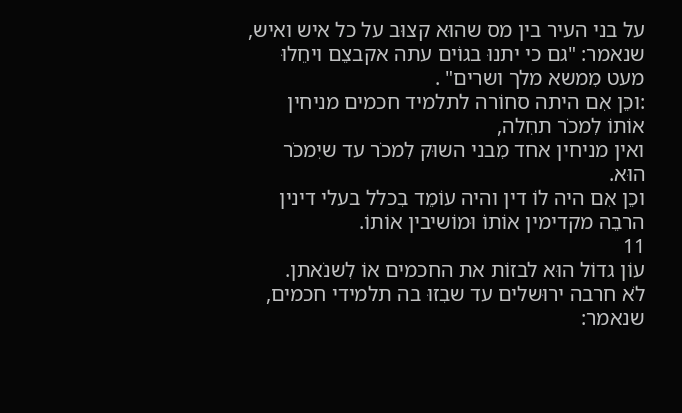על בני העיר בין מס שהוּא קצוּב על כל איש ואיש,
שנאמר: "גם כי יתנוּ בגוֹים עתה אקבצֵם ויחֵלוּ מעט מִמשא מלך ושרים" .
:וכֵן אִם היתה סחוֹרה לתלמיד חכמים מניחין אוֹתוֹ לִמכֹר תחִלה,
ואין מניחין אחד מִבני השוּק לִמכֹר עד שיִמכֹר הוּא.
וכֵן אִם היה לוֹ דין והיה עוֹמֵד בִכלל בעלי דינין הרבֵה מקדימין אוֹתוֹ וּמוֹשיבין אוֹתוֹ.
11
עוֹן גדוֹל הוּא לבזוֹת את החכמים אוֹ לִשנֹאתן.
לֹא חרבה ירוּשלים עד שבִזוּ בה תלמידי חכמים,
שנאמר: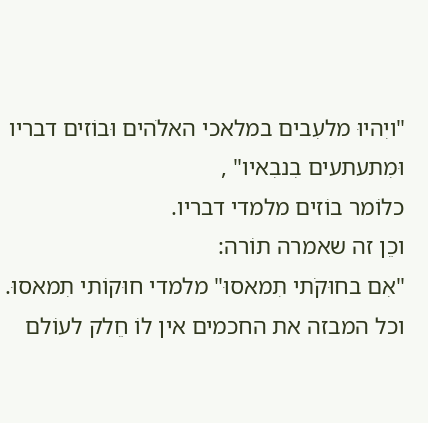"ויִהיוּ מלעִבים במלאכי האלֹהים וּבוֹזים דבריו וּמִתעתעים בִנבִאיו" ,
כלוֹמר בוֹזים מלמדי דבריו.
וכֵן זה שאמרה תוֹרה:
"אִם בחוּקֹתי תִמאסוּ" מלמדי חוּקוֹתי תִמאסוּ.
וכל המבזה את החכמים אין לוֹ חֵלק לעוֹלם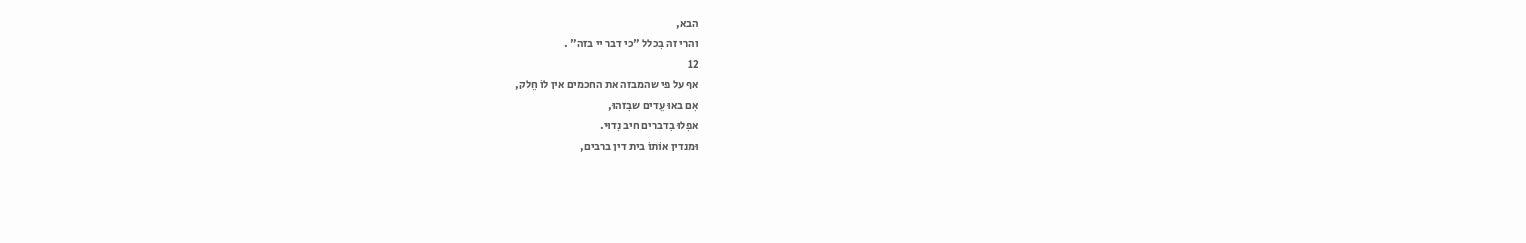הבא,
והרי זה בִכלל "כי דבר יי בזה" .
12
אף על פי שהמבזה את החכמים אין לוֹ חֵלק,
אִם באוּ עֵדים שבִזהוּ,
אפִלוּ בִדברים חיב נִדוּי.
וּמנדין אוֹתוֹ בית דין ברבים,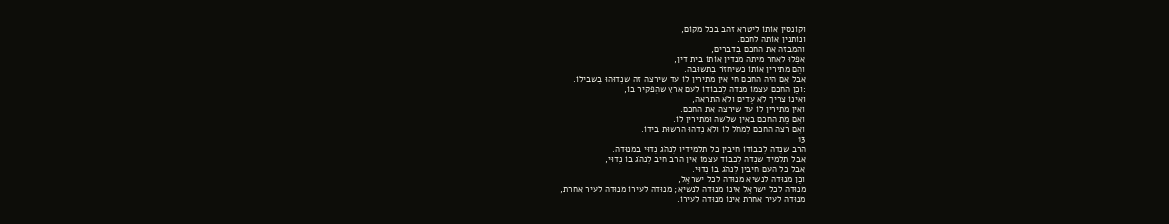וקוֹנסין אוֹתוֹ ליטרא זהב בכל מקוֹם,
ונוֹתנין אוֹתה לחכם.
והמבזה את החכם בִדברים,
אפִלוּ לאחר מיתה מנדין אוֹתוֹ בית דין,
והֵם מתירין אוֹתוֹ כשיחזֹר בִתשוּבה.
אבל אִם היה החכם חי אין מתירין לוֹ עד שירצה זה שנִדוּהוּ בִשבילוֹ.
:וכֵן החכם עצמוֹ מנדה לִכבוֹדוֹ לעם ארץ שהִפקיר בוֹ,
ואינוֹ צריך לֹא עֵדים ולֹא התראה,
ואין מתירין לוֹ עד שירצה את החכם.
ואִם מֵת החכם באין שלֹשה וּמתירין לוֹ.
ואִם רצה החכם לִמחֹל לוֹ ולֹא נִדהוּ הרשוּת בידוֹ.
13
הרב שנִדה לִכבוֹדוֹ חיבין כל תלמידיו לִנהֹג נִדוּי במנוּדה.
אבל תלמיד שנִדה לִכבוֹד עצמוֹ אין הרב חיב לִנהֹג בוֹ נִדוּי,
אבל כל העם חיבין לִנהֹג בוֹ נִדוּי.
וכֵן מנוּדה לנשיא מנוּדה לכל ישראֵל,
מנוּדה לכל ישראֵל אינוֹ מנוּדה לנשיא; מנוּדה לעירוֹ מנוּדה לעיר אחרת,
מנוּדה לעיר אחרת אינוֹ מנוּדה לעירוֹ.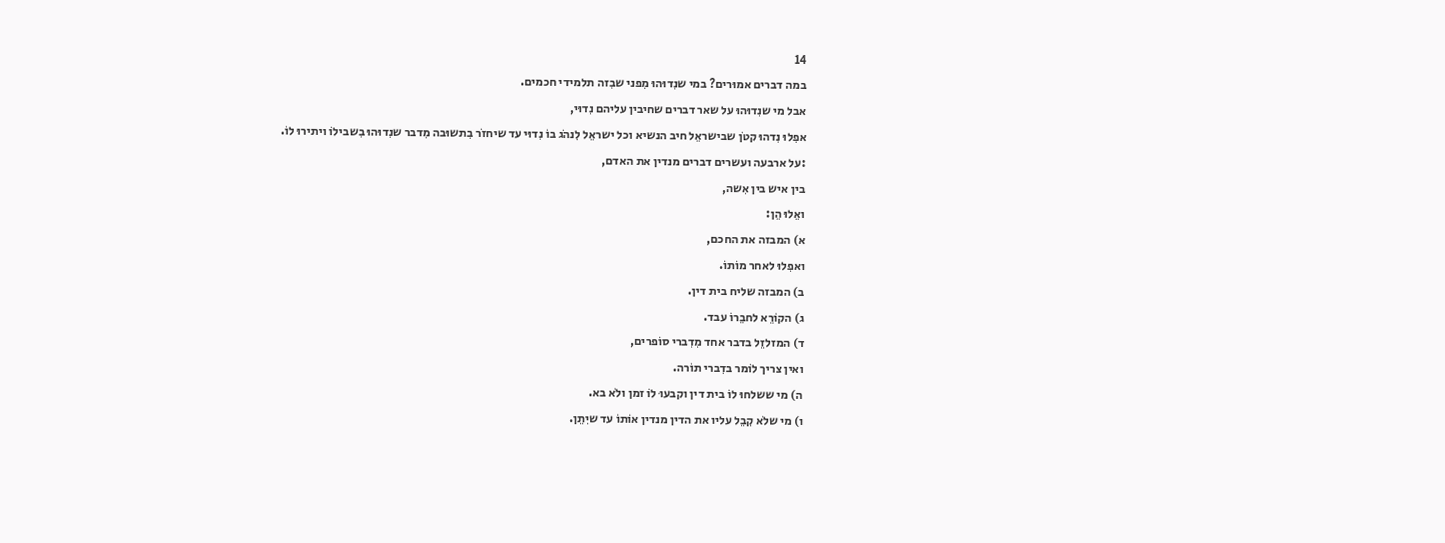14
במה דברים אמוּרים? במי שנִדוּהוּ מִפני שבִזה תלמידי חכמים.
אבל מי שנִדוּהוּ על שאר דברים שחיבין עליהם נִדוּי,
אפִלוּ נִדהוּ קטֹן שבישראֵל חיב הנשיא וכל ישראֵל לִנהֹג בוֹ נִדוּי עד שיחזֹר בִתשוּבה מִדבר שנִדוּהוּ בִשבילוֹ ויתירוּ לוֹ.
:על ארבעה ועשרים דברים מנדין את האדם,
בין איש בין אִשה,
ואֵלוּ הֵן:
א) המבזה את החכם,
ואפִלוּ לאחר מוֹתוֹ.
ב) המבזה שליח בית דין.
ג) הקוֹרֵא לחבֵרוֹ עבד.
ד) המזלזֵל בדבר אחד מִדִברי סוֹפרים,
ואין צריך לוֹמר בדִברי תוֹרה.
ה) מי ששלחוּ לוֹ בית דין וקבעוּ לוֹ זמן ולֹא בא.
ו) מי שלֹא קִבֵל עליו את הדין מנדין אוֹתוֹ עד שיִתֵן.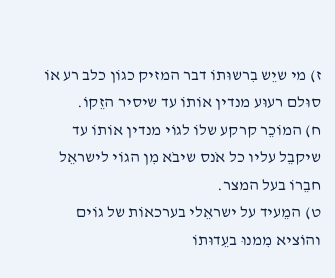ז) מי שיֵש בִרשוּתוֹ דבר המזיק כגוֹן כלב רע אוֹ סוּלם רעוּע מנדין אוֹתוֹ עד שיסיר הזֵקוֹ.
ח) המוֹכֵר קרקע שלוֹ לגוֹי מנדין אוֹתוֹ עד שיקבֵל עליו כל אֹנס שיבֹא מִן הגוֹי לישראֵל חבֵרוֹ בעל המצר.
ט) המֵעיד על ישראֵלי בערכאוֹת של גוֹים והוֹציא מִמנוּ בעֵדוּתוֹ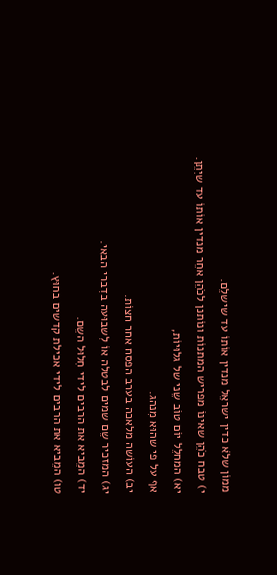ממוֹן שלֹא כדין ישראֵל מנדין אוֹתוֹ עד שישלֵם.
י) טבח כֹהֵן שאינוֹ מפריש המתנוֹת ונוֹתנן לכֹהֵן אחֵר מנדין אוֹתוֹ עד שיִתֵן.
יא) המחלֵל יוֹם טוֹב שֵני של גלוּיוֹת,
אף על פי שהוּא מִנהג.
יב) העוֹשה מלאכה בערב הפסח אחר חצוֹת.
יג) המזכיר שֵם שמים לבטלה אוֹ לִשבוּעה בדִברי הבאי.
יד) המֵביא את הרבים לידי חִלוּל השֵם.
טו) המֵביא את הרבים לידי אכילת קדשים בחוּץ.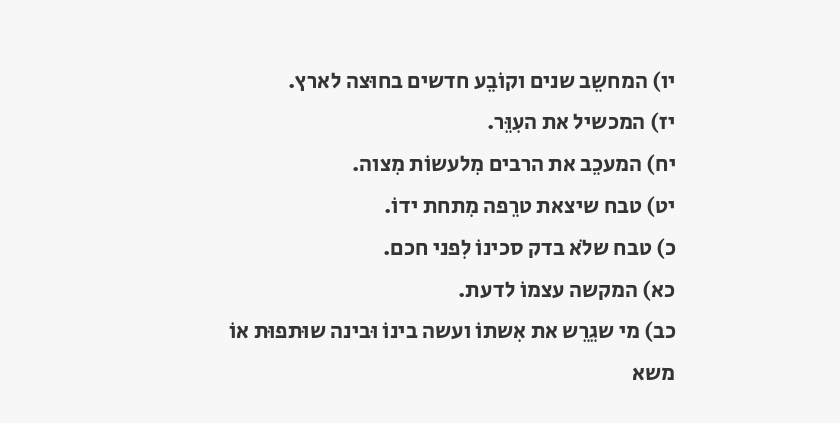יו) המחשֵב שנים וקוֹבֵע חדשים בחוּצה לארץ.
יז) המכשיל את העִוֵּר.
יח) המעכֵב את הרבים מִלעשוֹת מִצוה.
יט) טבח שיצאת טרֵפה מִתחת ידוֹ.
כ) טבח שלֹא בדק סכינוֹ לִפני חכם.
כא) המקשה עצמוֹ לדעת.
כב) מי שגֵרֵש את אִשתוֹ ועשה בינוֹ וּבינה שוּתפוּת אוֹ משא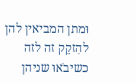וּמתן המביאין להן להִזקֵק זה לזה כשיבֹאוּ שניהן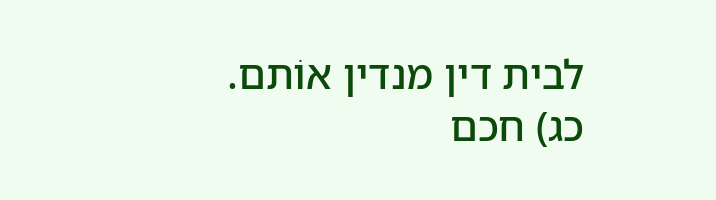לבית דין מנדין אוֹתם.
כג) חכם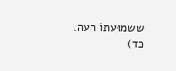ששמוּעתוֹ רעה.
כד)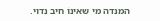המנדה מי שאינוֹ חיב נִדוּי.